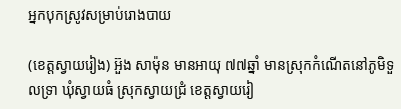អ្នកបុកស្រូវសម្រាប់រោងបាយ

(ខេត្តស្វាយរៀង) អ៊ួង សាម៉ុន មានអាយុ ៧៧ឆ្នាំ មានស្រុកកំណើតនៅភូមិទួលទ្រា ឃុំស្វាយធំ ស្រុកស្វាយជ្រំ ខេត្តស្វាយរៀ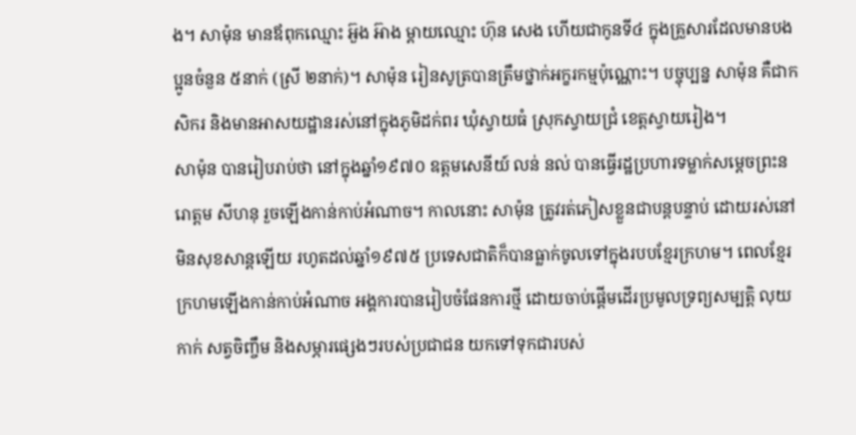ង។ សាម៉ុន មានឪពុកឈ្មោះ អ៊ួង អ៊ាង ម្តាយឈ្មោះ ហ៊ុន សេង ហើយជាកូនទី៤ ក្នុងគ្រួសារដែលមានបងប្អូនចំនួន ៥នាក់ (ស្រី ២នាក់)។ សាម៉ុន រៀនសូត្របានត្រឹមថ្នាក់អក្ខរកម្មប៉ុណ្ណោះ។ បច្ចុប្បន្ន សាម៉ុន គឺជាកសិករ និងមានអាសយដ្ឋានរស់នៅក្នុងភូមិដក់ពរ ឃុំស្វាយធំ ស្រុកស្វាយជ្រំ ខេត្តស្វាយរៀង។
សាម៉ុន បានរៀបរាប់ថា នៅក្នុងឆ្នាំ១៩៧០ ឧត្តមសេនីយ៍ លន់ នល់ បានធ្វើរដ្ឋប្រហារទម្លាក់សម្តេចព្រះនរោត្តម សីហនុ រួចឡើងកាន់កាប់អំណាច។ កាលនោះ សាម៉ុន ត្រូវរត់ភៀសខ្លួនជាបន្តបន្ទាប់ ដោយរស់នៅមិនសុខសាន្តឡើយ រហូតដល់ឆ្នាំ១៩៧៥ ប្រទេសជាតិក៏បានធ្លាក់ចូលទៅក្នុងរបបខ្មែរក្រហម។ ពេលខ្មែរក្រហមឡើងកាន់កាប់អំណាច អង្គការបានរៀបចំផែនការថ្មី ដោយចាប់ផ្តើមដើរប្រមូលទ្រព្យសម្បត្តិ លុយកាក់ សត្វចិញ្ចឹម និងសម្ភារផ្សេងៗរបស់ប្រជាជន យកទៅទុកជារបស់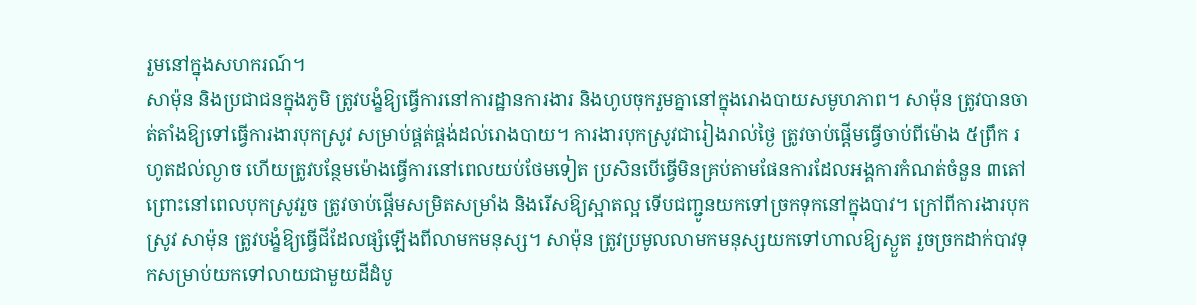រួមនៅក្នុងសហករណ៍។
សាម៉ុន និងប្រជាជនក្នុងភូមិ ត្រូវបង្ខំឱ្យធ្វើការនៅការដ្ឋានការងារ និងហូបចុករួមគ្នានៅក្នុងរោងបាយសមូហភាព។ សាម៉ុន ត្រូវបានចាត់តាំងឱ្យទៅធ្វើការងារបុកស្រូវ សម្រាប់ផ្គត់ផ្គង់ដល់រោងបាយ។ ការងារបុកស្រូវជារៀងរាល់ថ្ងៃ ត្រូវចាប់ផ្តើមធ្វើចាប់ពីម៉ោង ៥ព្រឹក រហូតដល់ល្ងាច ហើយត្រូវបន្ថែមម៉ោងធ្វើការនៅពេលយប់ថែមទៀត ប្រសិនបើធ្វើមិនគ្រប់តាមផែនការដែលអង្គការកំណត់ចំនួន ៣តៅ ព្រោះនៅពេលបុកស្រូវរួច ត្រូវចាប់ផ្ដើមសម្រិតសម្រាំង និងរើសឱ្យស្អាតល្អ ទើបជញ្ជូនយកទៅច្រកទុកនៅក្នុងបាវ។ ក្រៅពីការងារបុកស្រូវ សាម៉ុន ត្រូវបង្ខំឱ្យធ្វើជីដែលផ្សំឡើងពីលាមកមនុស្ស។ សាម៉ុន ត្រូវប្រមូលលាមកមនុស្សយកទៅហាលឱ្យស្ងួត រួចច្រកដាក់បាវទុកសម្រាប់យកទៅលាយជាមួយដីដំបូ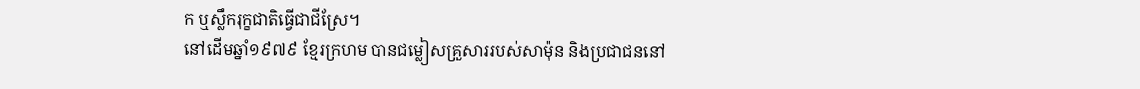ក ឬស្លឹករុក្ខជាតិធ្វើជាជីស្រែ។
នៅដើមឆ្នាំ១៩៧៩ ខ្មែរក្រហម បានជម្លៀសគ្រួសាររបស់សាម៉ុន និងប្រជាជននៅ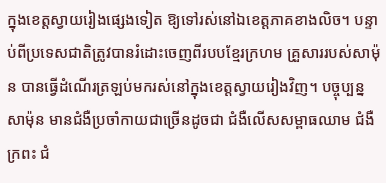ក្នុងខេត្តស្វាយរៀងផ្សេងទៀត ឱ្យទៅរស់នៅឯខេត្តភាគខាងលិច។ បន្ទាប់ពីប្រទេសជាតិត្រូវបានរំដោះចេញពីរបបខ្មែរក្រហម គ្រួសាររបស់សាម៉ុន បានធ្វើដំណើរត្រឡប់មករស់នៅក្នុងខេត្តស្វាយរៀងវិញ។ បច្ចុប្បន្ន សាម៉ុន មានជំងឺប្រចាំកាយជាច្រើនដូចជា ជំងឺលើសសម្ពាធឈាម ជំងឺក្រពះ ជំ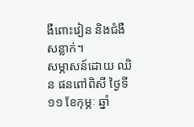ងឺពោះវៀន និងជំងឺសន្លាក់។
សម្ភាសន៍ដោយ ឈិន ផនពៅពិសី ថ្ងៃទី១១ ខែកុម្ភៈ ឆ្នាំ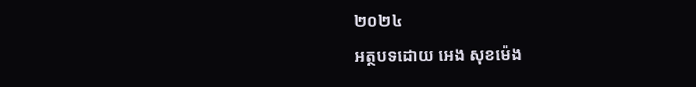២០២៤
អត្ថបទដោយ អេង សុខម៉េង